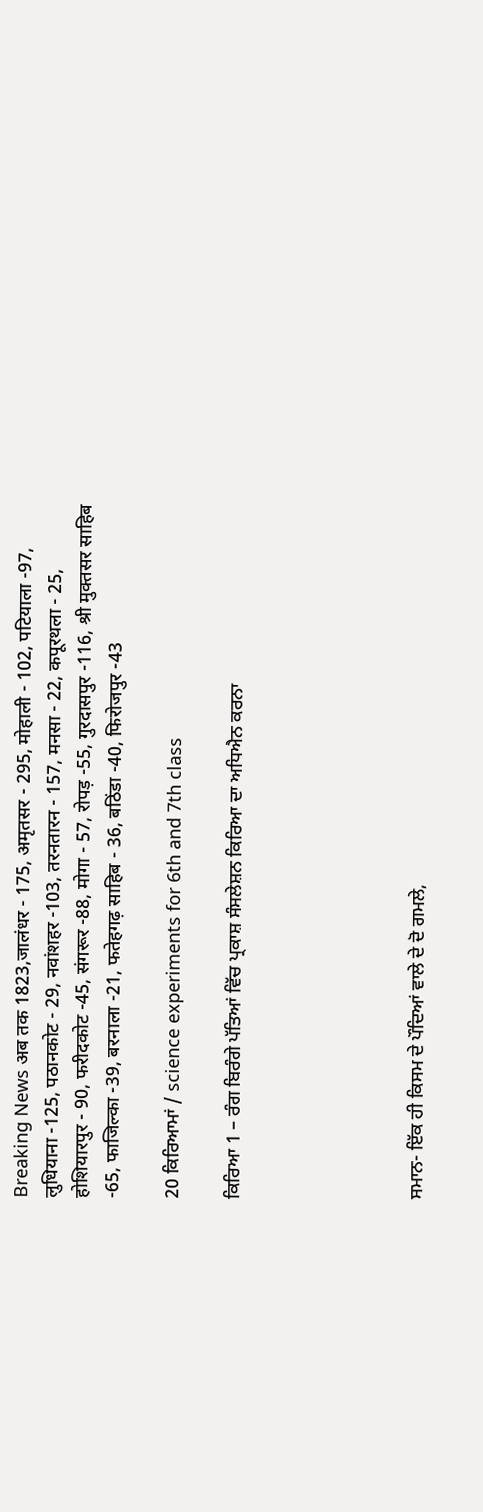Breaking News अब तक 1823,जालंधर - 175, अमृतसर - 295, मोहाली - 102, पटियाला -97, लुधियाना -125, पठानकोट - 29, नवांशहर -103, तरनतारन - 157, मनसा - 22, कपूरथला - 25, होशियारपुर - 90, फरीदकोट -45, संगरूर -88, मोगा - 57, रोपड़ -55, गुरदासपुर -116, श्री मुक्तसर साहिब -65, फाजिल्का -39, बरनाला -21, फतेहगढ़ साहिब - 36, बठिंडा -40, फिरोजपुर -43

20 ਕਿਰਿਆਮਾਂ / science experiments for 6th and 7th class

ਕਿਰਿਆ 1 – ਰੰਗ ਬਿਰੰਗੇ ਪੱਤਿਆਂ ਵਿੱਚ ਪ੍ਰਕਾਸ਼ ਸੰਸਲੇਸ਼ਨ ਕਿਰਿਆ ਦਾ ਅਧਿਐਨ ਕਰਨਾ





ਸਮਾਨ- ਇੱਕ ਹੀ ਕਿਸਮ ਦੇ ਪੌਦਿਆਂ ਵਾਲੇ ਦੇ ਦੋ ਗਮਲੇ,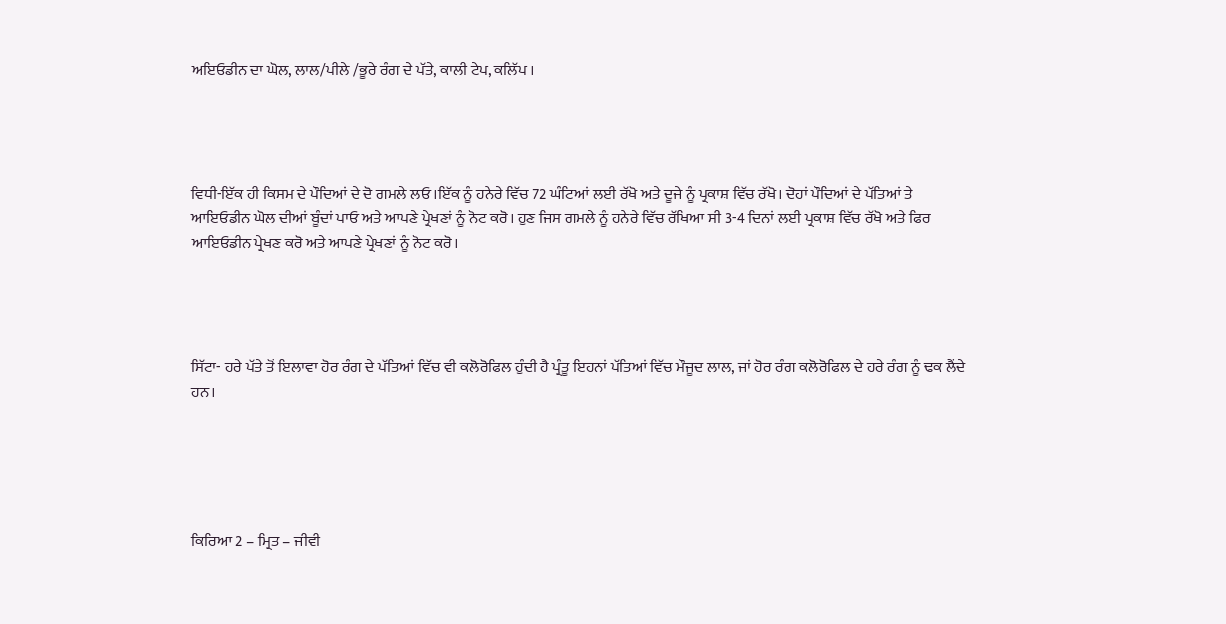ਅਇਓਡੀਨ ਦਾ ਘੋਲ, ਲਾਲ/ਪੀਲੇ /ਭੂਰੇ ਰੰਗ ਦੇ ਪੱਤੇ, ਕਾਲੀ ਟੇਪ, ਕਲਿੱਪ ।




ਵਿਧੀ-ਇੱਕ ਹੀ ਕਿਸਮ ਦੇ ਪੌਦਿਆਂ ਦੇ ਦੋ ਗਮਲੇ ਲਓ।ਇੱਕ ਨੂੰ ਹਨੇਰੇ ਵਿੱਚ 72 ਘੰਟਿਆਂ ਲਈ ਰੱਖੋ ਅਤੇ ਦੂਜੇ ਨੂੰ ਪ੍ਰਕਾਸ਼ ਵਿੱਚ ਰੱਖੋ। ਦੋਹਾਂ ਪੌਦਿਆਂ ਦੇ ਪੱਤਿਆਂ ਤੇ ਆਇਓਡੀਨ ਘੋਲ ਦੀਆਂ ਬੂੰਦਾਂ ਪਾਓ ਅਤੇ ਆਪਣੇ ਪ੍ਰੇਖਣਾਂ ਨੂੰ ਨੋਟ ਕਰੋ। ਹੁਣ ਜਿਸ ਗਮਲੇ ਨੂੰ ਹਨੇਰੇ ਵਿੱਚ ਰੱਖਿਆ ਸੀ 3-4 ਦਿਨਾਂ ਲਈ ਪ੍ਰਕਾਸ਼ ਵਿੱਚ ਰੱਖੋ ਅਤੇ ਫਿਰ ਆਇਓਡੀਨ ਪ੍ਰੇਖਣ ਕਰੋ ਅਤੇ ਆਪਣੇ ਪ੍ਰੇਖਣਾਂ ਨੂੰ ਨੋਟ ਕਰੋ।




ਸਿੱਟਾ- ਹਰੇ ਪੱਤੇ ਤੋਂ ਇਲਾਵਾ ਹੋਰ ਰੰਗ ਦੇ ਪੱਤਿਆਂ ਵਿੱਚ ਵੀ ਕਲੋਰੋਫਿਲ ਹੁੰਦੀ ਹੈ ਪ੍ਰੰਤੂ ਇਹਨਾਂ ਪੱਤਿਆਂ ਵਿੱਚ ਮੌਜੂਦ ਲਾਲ, ਜਾਂ ਹੋਰ ਰੰਗ ਕਲੋਰੋਫਿਲ ਦੇ ਹਰੇ ਰੰਗ ਨੂੰ ਢਕ ਲੈਂਦੇ ਹਨ।





ਕਿਰਿਆ 2 – ਮ੍ਰਿਤ – ਜੀਵੀ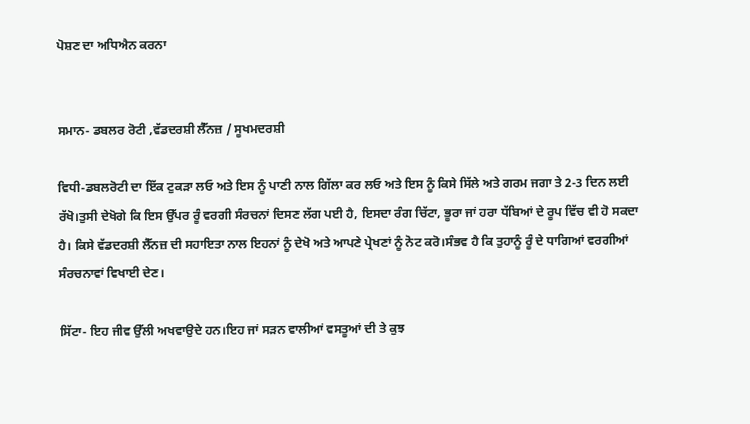ਪੋਸ਼ਣ ਦਾ ਅਧਿਐਨ ਕਰਨਾ


ਸਮਾਨ- ਡਬਲਰ ਰੋਟੀ ,ਵੱਡਦਰਸ਼ੀ ਲੈੱਨਜ਼ / ਸੂਖਮਦਰਸ਼ੀ

ਵਿਧੀ-ਡਬਲਰੋਟੀ ਦਾ ਇੱਕ ਟੁਕੜਾ ਲਓ ਅਤੇ ਇਸ ਨੂੰ ਪਾਣੀ ਨਾਲ ਗਿੱਲਾ ਕਰ ਲਓ ਅਤੇ ਇਸ ਨੂੰ ਕਿਸੇ ਸਿੱਲੇ ਅਤੇ ਗਰਮ ਜਗਾ ਤੇ 2-3 ਦਿਨ ਲਈ ਰੱਖੋ।ਤੁਸੀ ਦੇਖੋਗੇ ਕਿ ਇਸ ਉੱਪਰ ਰੂੰ ਵਰਗੀ ਸੰਰਚਨਾਂ ਦਿਸਣ ਲੱਗ ਪਈ ਹੈ, ਇਸਦਾ ਰੰਗ ਚਿੱਟਾ, ਭੂਰਾ ਜਾਂ ਹਰਾ ਧੱਬਿਆਂ ਦੇ ਰੂਪ ਵਿੱਚ ਵੀ ਹੋ ਸਕਦਾ ਹੈ। ਕਿਸੇ ਵੱਡਦਰਸ਼ੀ ਲੈੱਨਜ਼ ਦੀ ਸਹਾਇਤਾ ਨਾਲ ਇਹਨਾਂ ਨੂੰ ਦੇਖੋ ਅਤੇ ਆਪਣੇ ਪ੍ਰੇਖਣਾਂ ਨੂੰ ਨੋਟ ਕਰੋ।ਸੰਭਵ ਹੈ ਕਿ ਤੁਹਾਨੂੰ ਰੂੰ ਦੇ ਧਾਗਿਆਂ ਵਰਗੀਆਂ ਸੰਰਚਨਾਵਾਂ ਵਿਖਾਈ ਦੇਣ।

ਸਿੱਟਾ- ਇਹ ਜੀਵ ਉੱਲੀ ਅਖਵਾਉਦੇ ਹਨ।ਇਹ ਜਾਂ ਸੜਨ ਵਾਲੀਆਂ ਵਸਤੂਆਂ ਦੀ ਤੇ ਕੁਝ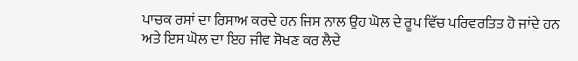ਪਾਚਕ ਰਸਾਂ ਦਾ ਰਿਸਾਅ ਕਰਦੇ ਹਨ ਜਿਸ ਨਾਲ ਉਹ ਘੋਲ ਦੇ ਰੂਪ ਵਿੱਚ ਪਰਿਵਰਤਿਤ ਹੋ ਜਾਂਦੇ ਹਨ ਅਤੇ ਇਸ ਘੋਲ ਦਾ ਇਹ ਜੀਵ ਸੋਖਣ ਕਰ ਲੈਦੇ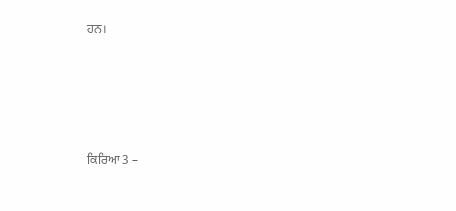ਹਨ।






ਕਿਰਿਆ 3 –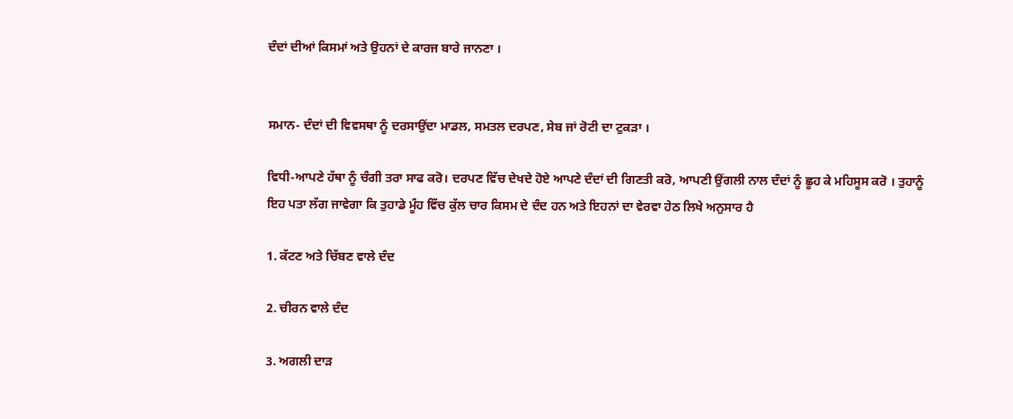ਦੰਦਾਂ ਦੀਆਂ ਕਿਸਮਾਂ ਅਤੇ ਉਹਨਾਂ ਦੇ ਕਾਰਜ ਬਾਰੇ ਜਾਨਣਾ ।


ਸਮਾਨ- ਦੰਦਾਂ ਦੀ ਵਿਵਸਥਾ ਨੂੰ ਦਰਸਾਉਂਦਾ ਮਾਡਲ, ਸਮਤਲ ਦਰਪਣ, ਸੇਬ ਜਾਂ ਰੋਟੀ ਦਾ ਟੁਕੜਾ ।

ਵਿਧੀ-ਆਪਣੇ ਹੱਥਾ ਨੂੰ ਚੰਗੀ ਤਰਾ ਸਾਫ ਕਰੋ। ਦਰਪਣ ਵਿੱਚ ਦੇਖਦੇ ਹੋਏ ਆਪਣੇ ਦੰਦਾਂ ਦੀ ਗਿਣਤੀ ਕਰੋ, ਆਪਣੀ ਉਂਗਲੀ ਨਾਲ ਦੰਦਾਂ ਨੂੰ ਛੂਹ ਕੇ ਮਹਿਸੂਸ ਕਰੋ । ਤੁਹਾਨੂੰ ਇਹ ਪਤਾ ਲੱਗ ਜਾਵੇਗਾ ਕਿ ਤੁਹਾਡੇ ਮੂੰਹ ਵਿੱਚ ਕੁੱਲ ਚਾਰ ਕਿਸਮ ਦੇ ਦੰਦ ਹਨ ਅਤੇ ਇਹਨਾਂ ਦਾ ਵੇਰਵਾ ਹੇਠ ਲਿਖੇ ਅਨੁਸਾਰ ਹੈ

1. ਕੱਟਣ ਅਤੇ ਚਿੱਬਣ ਵਾਲੇ ਦੰਦ

2. ਚੀਰਨ ਵਾਲੇ ਦੰਦ

3. ਅਗਲੀ ਦਾੜ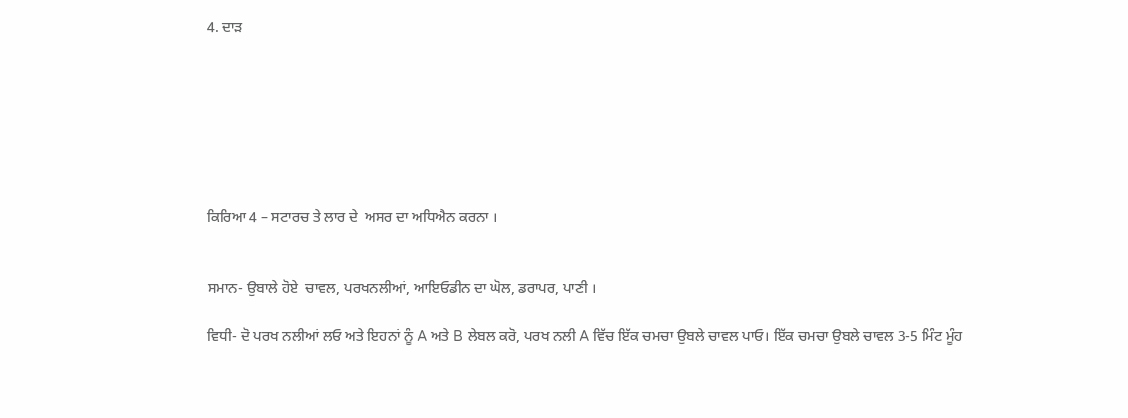4. ਦਾੜ







ਕਿਰਿਆ 4 – ਸਟਾਰਚ ਤੇ ਲਾਰ ਦੇ  ਅਸਰ ਦਾ ਅਧਿਐਨ ਕਰਨਾ ।


ਸਮਾਨ- ਉਬਾਲੇ ਹੋਏ  ਚਾਵਲ, ਪਰਖਨਲੀਆਂ, ਆਇਓਡੀਨ ਦਾ ਘੋਲ, ਡਰਾਪਰ, ਪਾਣੀ ।

ਵਿਧੀ- ਦੋ ਪਰਖ ਨਲੀਆਂ ਲਓ ਅਤੇ ਇਹਨਾਂ ਨੂੰ A ਅਤੇ B ਲੇਬਲ ਕਰੋ, ਪਰਖ ਨਲੀ A ਵਿੱਚ ਇੱਕ ਚਮਚਾ ਉਬਲੇ ਚਾਵਲ ਪਾਓ। ਇੱਕ ਚਮਚਾ ਉਬਲੇ ਚਾਵਲ 3-5 ਮਿੰਟ ਮੂੰਹ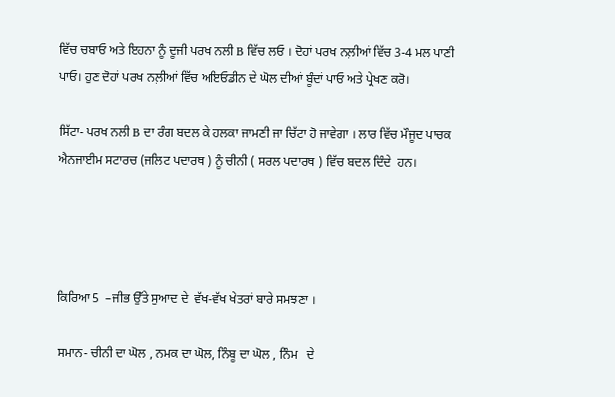ਵਿੱਚ ਚਬਾਓ ਅਤੇ ਇਹਨਾ ਨੂੰ ਦੂਜੀ ਪਰਖ ਨਲੀ B ਵਿੱਚ ਲਓ । ਦੋਹਾਂ ਪਰਖ ਨਲ਼ੀਆਂ ਵਿੱਚ 3-4 ਮਲ ਪਾਣੀ ਪਾਓ। ਹੁਣ ਦੋਹਾਂ ਪਰਖ ਨਲ਼ੀਆਂ ਵਿੱਚ ਅਇਓਡੀਨ ਦੇ ਘੋਲ ਦੀਆਂ ਬੂੰਦਾਂ ਪਾਓ ਅਤੇ ਪ੍ਰੇਖਣ ਕਰੋ।

ਸਿੱਟਾ- ਪਰਖ ਨਲੀ B ਦਾ ਰੰਗ ਬਦਲ ਕੇ ਹਲਕਾ ਜਾਮਣੀ ਜਾ ਚਿੱਟਾ ਹੋ ਜਾਵੇਗਾ । ਲਾਰ ਵਿੱਚ ਮੌਜੂਦ ਪਾਚਕ ਐਨਜਾਈਮ ਸਟਾਰਚ (ਜਲਿਟ ਪਦਾਰਥ ) ਨੂੰ ਚੀਨੀ ( ਸਰਲ ਪਦਾਰਥ ) ਵਿੱਚ ਬਦਲ ਦਿੰਦੇ  ਹਨ।




ਕਿਰਿਆ 5  –ਜੀਭ ਉੱਤੇ ਸੁਆਦ ਦੇ  ਵੱਖ-ਵੱਖ ਖੇਤਰਾਂ ਬਾਰੇ ਸਮਝਣਾ ।

ਸਮਾਨ- ਚੀਨੀ ਦਾ ਘੋਲ , ਨਮਕ ਦਾ ਘੋਲ, ਨਿੰਬੂ ਦਾ ਘੋਲ , ਨਿੰਮ   ਦੇ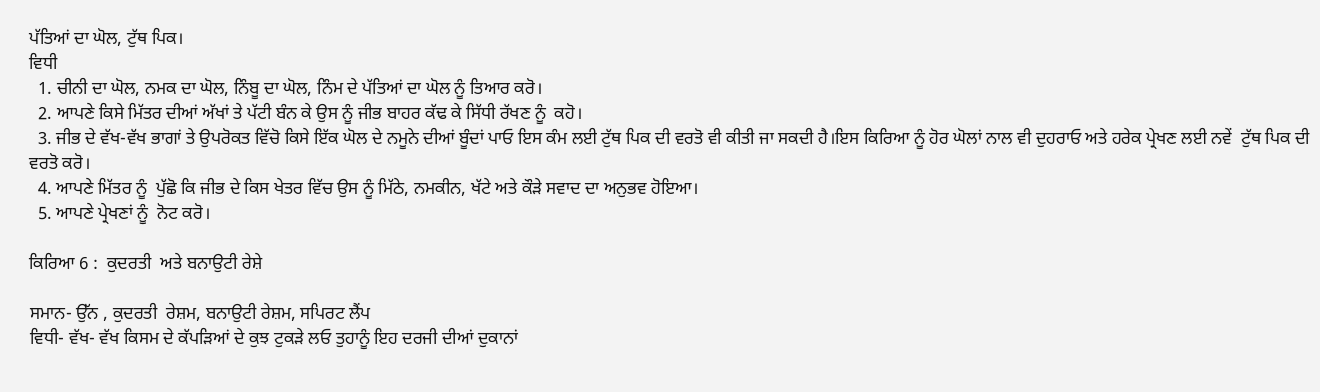ਪੱਤਿਆਂ ਦਾ ਘੋਲ, ਟੁੱਥ ਪਿਕ।
ਵਿਧੀ
  1. ਚੀਨੀ ਦਾ ਘੋਲ, ਨਮਕ ਦਾ ਘੋਲ, ਨਿੰਬੂ ਦਾ ਘੋਲ, ਨਿੰਮ ਦੇ ਪੱਤਿਆਂ ਦਾ ਘੋਲ ਨੂੰ ਤਿਆਰ ਕਰੋ।
  2. ਆਪਣੇ ਕਿਸੇ ਮਿੱਤਰ ਦੀਆਂ ਅੱਖਾਂ ਤੇ ਪੱਟੀ ਬੰਨ ਕੇ ਉਸ ਨੂੰ ਜੀਭ ਬਾਹਰ ਕੱਢ ਕੇ ਸਿੱਧੀ ਰੱਖਣ ਨੂੰ  ਕਹੋ।
  3. ਜੀਭ ਦੇ ਵੱਖ-ਵੱਖ ਭਾਗਾਂ ਤੇ ਉਪਰੋਕਤ ਵਿੱਚੋ ਕਿਸੇ ਇੱਕ ਘੋਲ ਦੇ ਨਮੂਨੇ ਦੀਆਂ ਬੂੰਦਾਂ ਪਾਓ ਇਸ ਕੰਮ ਲਈ ਟੁੱਥ ਪਿਕ ਦੀ ਵਰਤੋ ਵੀ ਕੀਤੀ ਜਾ ਸਕਦੀ ਹੈ।ਇਸ ਕਿਰਿਆ ਨੂੰ ਹੋਰ ਘੋਲਾਂ ਨਾਲ ਵੀ ਦੁਹਰਾਓ ਅਤੇ ਹਰੇਕ ਪ੍ਰੇਖਣ ਲਈ ਨਵੇਂ  ਟੁੱਥ ਪਿਕ ਦੀ ਵਰਤੋ ਕਰੋ।
  4. ਆਪਣੇ ਮਿੱਤਰ ਨੂੰ  ਪੁੱਛੋ ਕਿ ਜੀਭ ਦੇ ਕਿਸ ਖੇਤਰ ਵਿੱਚ ਉਸ ਨੂੰ ਮਿੱਠੇ, ਨਮਕੀਨ, ਖੱਟੇ ਅਤੇ ਕੌੜੇ ਸਵਾਦ ਦਾ ਅਨੁਭਵ ਹੋਇਆ।
  5. ਆਪਣੇ ਪ੍ਰੇਖਣਾਂ ਨੂੰ  ਨੋਟ ਕਰੋ।

ਕਿਰਿਆ 6 :  ਕੁਦਰਤੀ  ਅਤੇ ਬਨਾਉਟੀ ਰੇਸ਼ੇ

ਸਮਾਨ- ਉੱਨ , ਕੁਦਰਤੀ  ਰੇਸ਼ਮ, ਬਨਾਉਟੀ ਰੇਸ਼ਮ, ਸਪਿਰਟ ਲੈਂਪ
ਵਿਧੀ- ਵੱਖ- ਵੱਖ ਕਿਸਮ ਦੇ ਕੱਪੜਿਆਂ ਦੇ ਕੁਝ ਟੁਕੜੇ ਲਓ ਤੁਹਾਨੂੰ ਇਹ ਦਰਜੀ ਦੀਆਂ ਦੁਕਾਨਾਂ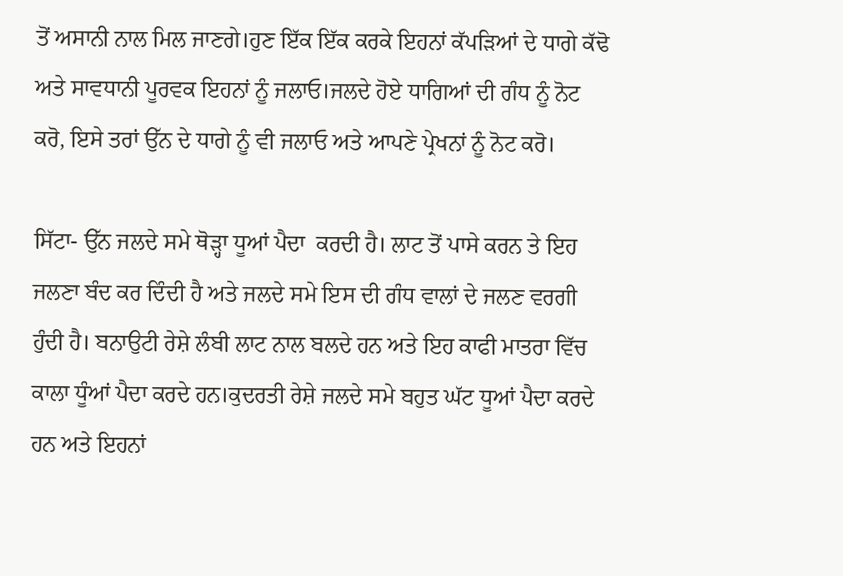ਤੋਂ ਅਸਾਨੀ ਨਾਲ ਮਿਲ ਜਾਣਗੇ।ਹੁਣ ਇੱਕ ਇੱਕ ਕਰਕੇ ਇਹਨਾਂ ਕੱਪੜਿਆਂ ਦੇ ਧਾਗੇ ਕੱਢੋ ਅਤੇ ਸਾਵਧਾਨੀ ਪੂਰਵਕ ਇਹਨਾਂ ਨੂੰ ਜਲਾਓ।ਜਲਦੇ ਹੋਏ ਧਾਗਿਆਂ ਦੀ ਗੰਧ ਨੂੰ ਨੋਟ ਕਰੋ, ਇਸੇ ਤਰਾਂ ਉੱਨ ਦੇ ਧਾਗੇ ਨੂੰ ਵੀ ਜਲਾਓ ਅਤੇ ਆਪਣੇ ਪ੍ਰੇਖਨਾਂ ਨੂੰ ਨੋਟ ਕਰੋ।

ਸਿੱਟਾ- ਉੱਨ ਜਲਦੇ ਸਮੇ ਥੋੜ੍ਹਾ ਧੂਆਂ ਪੈਦਾ  ਕਰਦੀ ਹੈ। ਲਾਟ ਤੋਂ ਪਾਸੇ ਕਰਨ ਤੇ ਇਹ ਜਲਣਾ ਬੰਦ ਕਰ ਦਿੰਦੀ ਹੈ ਅਤੇ ਜਲਦੇ ਸਮੇ ਇਸ ਦੀ ਗੰਧ ਵਾਲਾਂ ਦੇ ਜਲਣ ਵਰਗੀ ਹੁੰਦੀ ਹੈ। ਬਨਾਉਟੀ ਰੇਸ਼ੇ ਲੰਬੀ ਲਾਟ ਨਾਲ ਬਲਦੇ ਹਨ ਅਤੇ ਇਹ ਕਾਫੀ ਮਾਤਰਾ ਵਿੱਚ ਕਾਲਾ ਧੂੰਆਂ ਪੈਦਾ ਕਰਦੇ ਹਨ।ਕੁਦਰਤੀ ਰੇਸ਼ੇ ਜਲਦੇ ਸਮੇ ਬਹੁਤ ਘੱਟ ਧੂਆਂ ਪੈਦਾ ਕਰਦੇ ਹਨ ਅਤੇ ਇਹਨਾਂ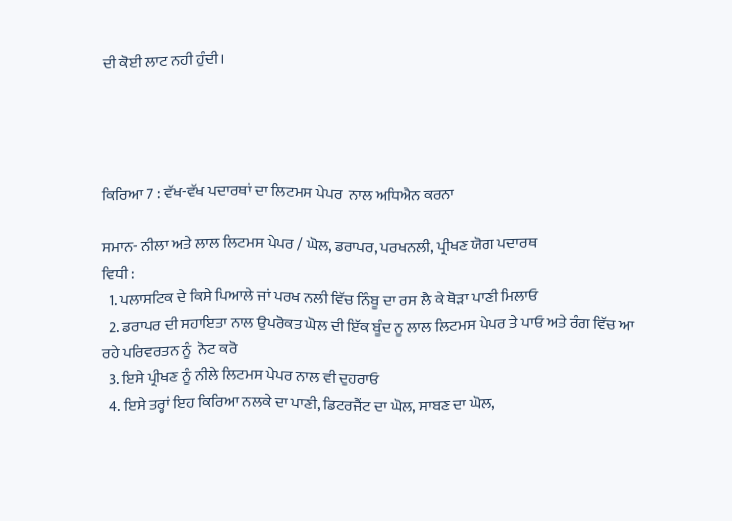ਦੀ ਕੋਈ ਲਾਟ ਨਹੀ ਹੁੰਦੀ।




ਕਿਰਿਆ 7 : ਵੱਖ-ਵੱਖ ਪਦਾਰਥਾਂ ਦਾ ਲਿਟਮਸ ਪੇਪਰ  ਨਾਲ ਅਧਿਐਨ ਕਰਨਾ

ਸਮਾਨ- ਨੀਲਾ ਅਤੇ ਲਾਲ ਲਿਟਮਸ ਪੇਪਰ / ਘੋਲ, ਡਰਾਪਰ, ਪਰਖਨਲੀ, ਪ੍ਰੀਖਣ ਯੋਗ ਪਦਾਰਥ
ਵਿਧੀ :
  1. ਪਲਾਸਟਿਕ ਦੇ ਕਿਸੇ ਪਿਆਲੇ ਜਾਂ ਪਰਖ ਨਲੀ ਵਿੱਚ ਨਿੰਬੂ ਦਾ ਰਸ ਲੈ ਕੇ ਥੋੜਾ ਪਾਣੀ ਮਿਲਾਓ
  2. ਡਰਾਪਰ ਦੀ ਸਹਾਇਤਾ ਨਾਲ ਉਪਰੋਕਤ ਘੋਲ ਦੀ ਇੱਕ ਬੂੰਦ ਨੂ ਲਾਲ ਲਿਟਮਸ ਪੇਪਰ ਤੇ ਪਾਓ ਅਤੇ ਰੰਗ ਵਿੱਚ ਆ ਰਹੇ ਪਰਿਵਰਤਨ ਨੂੰ  ਨੋਟ ਕਰੋ
  3. ਇਸੇ ਪ੍ਰੀਖਣ ਨੂੰ ਨੀਲੇ ਲਿਟਮਸ ਪੇਪਰ ਨਾਲ ਵੀ ਦੁਹਰਾਓ
  4. ਇਸੇ ਤਰ੍ਹਾਂ ਇਹ ਕਿਰਿਆ ਨਲਕੇ ਦਾ ਪਾਣੀ, ਡਿਟਰਜੈਂਟ ਦਾ ਘੋਲ, ਸਾਬਣ ਦਾ ਘੋਲ,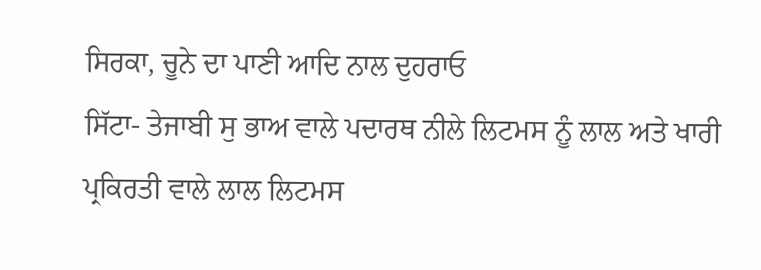ਸਿਰਕਾ, ਚੂਨੇ ਦਾ ਪਾਣੀ ਆਦਿ ਨਾਲ ਦੁਹਰਾਓ
ਸਿੱਟਾ- ਤੇਜਾਬੀ ਸੁ ਭਾਅ ਵਾਲੇ ਪਦਾਰਥ ਨੀਲੇ ਲਿਟਮਸ ਨੂੰ ਲਾਲ ਅਤੇ ਖਾਰੀ ਪ੍ਰਕਿਰਤੀ ਵਾਲੇ ਲਾਲ ਲਿਟਮਸ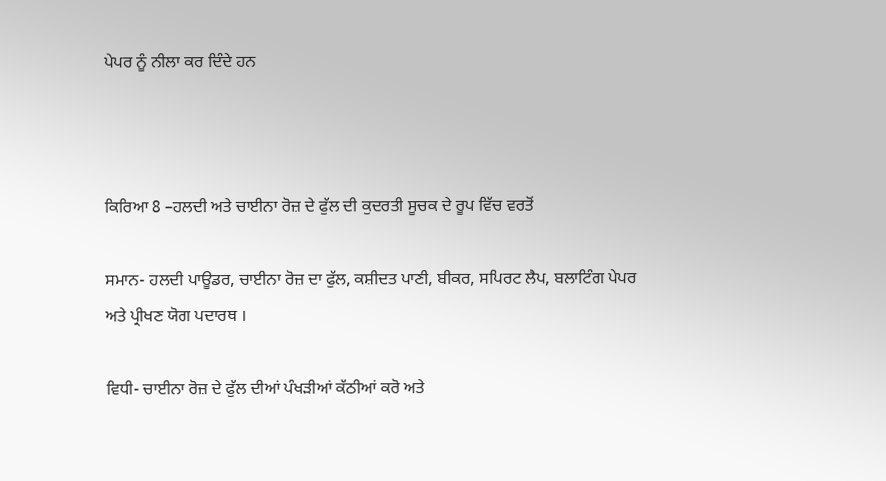ਪੇਪਰ ਨੂੰ ਨੀਲਾ ਕਰ ਦਿੰਦੇ ਹਨ



ਕਿਰਿਆ 8 –ਹਲਦੀ ਅਤੇ ਚਾਈਨਾ ਰੋਜ਼ ਦੇ ਫੁੱਲ ਦੀ ਕੁਦਰਤੀ ਸੂਚਕ ਦੇ ਰੂਪ ਵਿੱਚ ਵਰਤੋਂ

ਸਮਾਨ- ਹਲਦੀ ਪਾਊਡਰ, ਚਾਈਨਾ ਰੋਜ਼ ਦਾ ਫੁੱਲ, ਕਸ਼ੀਦਤ ਪਾਣੀ, ਬੀਕਰ, ਸਪਿਰਟ ਲੈਪ, ਬਲਾਟਿੰਗ ਪੇਪਰ ਅਤੇ ਪ੍ਰੀਖਣ ਯੋਗ ਪਦਾਰਥ ।

ਵਿਧੀ- ਚਾਈਨਾ ਰੋਜ਼ ਦੇ ਫੁੱਲ ਦੀਆਂ ਪੰਖੜੀਆਂ ਕੱਠੀਆਂ ਕਰੋ ਅਤੇ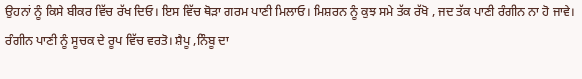ਉਹਨਾਂ ਨੂੰ ਕਿਸੇ ਬੀਕਰ ਵਿੱਚ ਰੱਖ ਦਿਓ। ਇਸ ਵਿੱਚ ਥੋੜਾ ਗਰਮ ਪਾਣੀ ਮਿਲਾਓ। ਮਿਸ਼ਰਨ ਨੂੰ ਕੁਝ ਸਮੇ ਤੱਕ ਰੱਖੋ , ਜਦ ਤੱਕ ਪਾਣੀ ਰੰਗੀਨ ਨਾ ਹੋ ਜਾਵੇ। ਰੰਗੀਨ ਪਾਣੀ ਨੂੰ ਸੂਚਕ ਦੇ ਰੂਪ ਵਿੱਚ ਵਰਤੋ। ਸ਼ੈਪੂ ,ਨਿੰਬੂ ਦਾ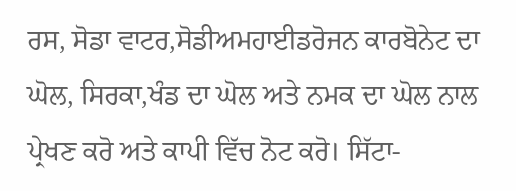ਰਸ, ਸੋਡਾ ਵਾਟਰ,ਸੋਡੀਅਮਹਾਈਡਰੋਜਨ ਕਾਰਬੋਨੇਟ ਦਾ ਘੋਲ, ਸਿਰਕਾ,ਖੰਡ ਦਾ ਘੋਲ ਅਤੇ ਨਮਕ ਦਾ ਘੋਲ ਨਾਲ ਪ੍ਰੇਖਣ ਕਰੋ ਅਤੇ ਕਾਪੀ ਵਿੱਚ ਨੋਟ ਕਰੋ। ਸਿੱਟਾ-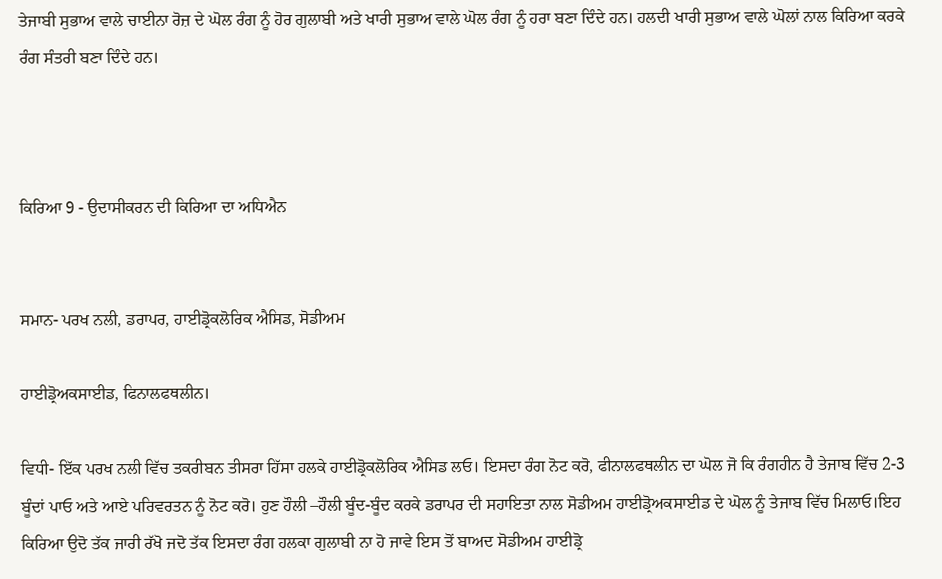ਤੇਜਾਬੀ ਸੁਭਾਅ ਵਾਲੇ ਚਾਈਨਾ ਰੋਜ਼ ਦੇ ਘੋਲ ਰੰਗ ਨੂੰ ਹੋਰ ਗੁਲਾਬੀ ਅਤੇ ਖਾਰੀ ਸੁਭਾਅ ਵਾਲੇ ਘੋਲ ਰੰਗ ਨੂੰ ਹਰਾ ਬਣਾ ਦਿੰਦੇ ਹਨ। ਹਲਦੀ ਖਾਰੀ ਸੁਭਾਅ ਵਾਲੇ ਘੋਲਾਂ ਨਾਲ ਕਿਰਿਆ ਕਰਕੇ ਰੰਗ ਸੰਤਰੀ ਬਣਾ ਦਿੰਦੇ ਹਨ।



ਕਿਰਿਆ 9 - ਉਦਾਸੀਕਰਨ ਦੀ ਕਿਰਿਆ ਦਾ ਅਧਿਐਨ


ਸਮਾਨ- ਪਰਖ ਨਲੀ, ਡਰਾਪਰ, ਹਾਈਡ੍ਰੋਕਲੋਰਿਕ ਐਸਿਡ, ਸੋਡੀਅਮ

ਹਾਈਡ੍ਰੋਅਕਸਾਈਡ, ਫਿਨਾਲਫਥਲੀਨ।

ਵਿਧੀ- ਇੱਕ ਪਰਖ ਨਲੀ ਵਿੱਚ ਤਕਰੀਬਨ ਤੀਸਰਾ ਹਿੱਸਾ ਹਲਕੇ ਹਾਈਡ੍ਰੋਕਲੋਰਿਕ ਐਸਿਡ ਲਓ। ਇਸਦਾ ਰੰਗ ਨੋਟ ਕਰੋ, ਫੀਨਾਲਫਥਲੀਨ ਦਾ ਘੋਲ ਜੋ ਕਿ ਰੰਗਹੀਨ ਹੈ ਤੇਜਾਬ ਵਿੱਚ 2-3 ਬੂੰਦਾਂ ਪਾਓ ਅਤੇ ਆਏ ਪਰਿਵਰਤਨ ਨੂੰ ਨੋਟ ਕਰੋ। ਹੁਣ ਹੌਲੀ –ਹੌਲੀ ਬੂੰਦ-ਬੂੰਦ ਕਰਕੇ ਡਰਾਪਰ ਦੀ ਸਹਾਇਤਾ ਨਾਲ ਸੋਡੀਅਮ ਹਾਈਡ੍ਰੋਅਕਸਾਈਡ ਦੇ ਘੋਲ ਨੂੰ ਤੇਜਾਬ ਵਿੱਚ ਮਿਲਾਓ।ਇਹ ਕਿਰਿਆ ਉਦੋ ਤੱਕ ਜਾਰੀ ਰੱਖੋ ਜਦੋ ਤੱਕ ਇਸਦਾ ਰੰਗ ਹਲਕਾ ਗੁਲਾਬੀ ਨਾ ਹੋ ਜਾਵੇ ਇਸ ਤੋਂ ਬਾਅਦ ਸੋਡੀਅਮ ਹਾਈਡ੍ਰੋ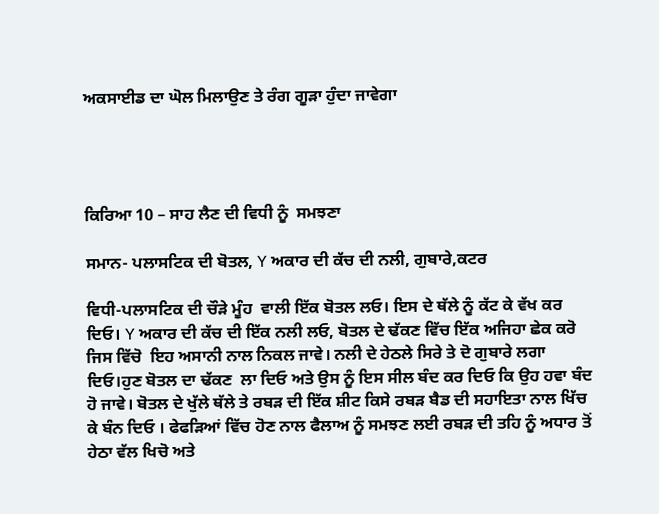ਅਕਸਾਈਡ ਦਾ ਘੋਲ ਮਿਲਾਉਣ ਤੇ ਰੰਗ ਗੂੜਾ ਹੁੰਦਾ ਜਾਵੇਗਾ




ਕਿਰਿਆ 10 – ਸਾਹ ਲੈਣ ਦੀ ਵਿਧੀ ਨੂੰ  ਸਮਝਣਾ

ਸਮਾਨ- ਪਲਾਸਟਿਕ ਦੀ ਬੋਤਲ, Y ਅਕਾਰ ਦੀ ਕੱਚ ਦੀ ਨਲੀ, ਗੁਬਾਰੇ,ਕਟਰ

ਵਿਧੀ-ਪਲਾਸਟਿਕ ਦੀ ਚੌੜੇ ਮੂੰਹ  ਵਾਲੀ ਇੱਕ ਬੋਤਲ ਲਓ। ਇਸ ਦੇ ਥੱਲੇ ਨੂੰ ਕੱਟ ਕੇ ਵੱਖ ਕਰ ਦਿਓ। Y ਅਕਾਰ ਦੀ ਕੱਚ ਦੀ ਇੱਕ ਨਲੀ ਲਓ, ਬੋਤਲ ਦੇ ਢੱਕਣ ਵਿੱਚ ਇੱਕ ਅਜਿਹਾ ਛੇਕ ਕਰੋ ਜਿਸ ਵਿੱਚੋ  ਇਹ ਅਸਾਨੀ ਨਾਲ ਨਿਕਲ ਜਾਵੇ। ਨਲੀ ਦੇ ਹੇਠਲੇ ਸਿਰੇ ਤੇ ਦੋ ਗੁਬਾਰੇ ਲਗਾ ਦਿਓ।ਹੁਣ ਬੋਤਲ ਦਾ ਢੱਕਣ  ਲਾ ਦਿਓ ਅਤੇ ਉਸ ਨੂੰ ਇਸ ਸੀਲ ਬੰਦ ਕਰ ਦਿਓ ਕਿ ਉਹ ਹਵਾ ਬੰਦ ਹੋ ਜਾਵੇ। ਬੋਤਲ ਦੇ ਖੁੱਲੇ ਥੱਲੇ ਤੇ ਰਬੜ ਦੀ ਇੱਕ ਸ਼ੀਟ ਕਿਸੇ ਰਬੜ ਬੈਡ ਦੀ ਸਹਾਇਤਾ ਨਾਲ ਖਿੱਚ ਕੇ ਬੰਨ ਦਿਓ । ਫੇਫੜਿਆਂ ਵਿੱਚ ਹੋਣ ਨਾਲ ਫੈਲਾਅ ਨੂੰ ਸਮਝਣ ਲਈ ਰਬੜ ਦੀ ਤਹਿ ਨੂੰ ਅਧਾਰ ਤੋਂ ਹੇਠਾ ਵੱਲ ਖਿਚੋ ਅਤੇ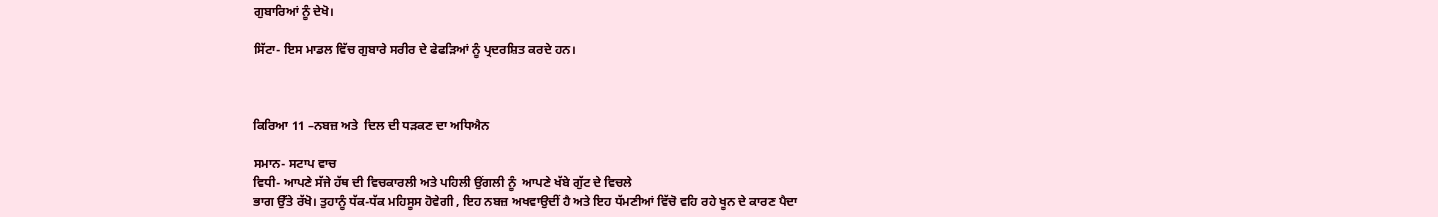ਗੁਬਾਰਿਆਂ ਨੂੰ ਦੇਖੋ।

ਸਿੱਟਾ- ਇਸ ਮਾਡਲ ਵਿੱਚ ਗੁਬਾਰੇ ਸਰੀਰ ਦੇ ਫੇਫੜਿਆਂ ਨੂੰ ਪ੍ਰਦਰਸ਼ਿਤ ਕਰਦੇ ਹਨ।



ਕਿਰਿਆ 11 –ਨਬਜ਼ ਅਤੇ  ਦਿਲ ਦੀ ਧੜਕਣ ਦਾ ਅਧਿਐਨ

ਸਮਾਨ- ਸਟਾਪ ਵਾਚ
ਵਿਧੀ- ਆਪਣੇ ਸੱਜੇ ਹੱਥ ਦੀ ਵਿਚਕਾਰਲੀ ਅਤੇ ਪਹਿਲੀ ਉਂਗਲੀ ਨੂੰ  ਆਪਣੇ ਖੱਬੇ ਗੁੱਟ ਦੇ ਵਿਚਲੇ
ਭਾਗ ਉੱਤੇ ਰੱਖੋ। ਤੁਹਾਨੂੰ ਧੱਕ-ਧੱਕ ਮਹਿਸੂਸ ਹੋਵੇਗੀ , ਇਹ ਨਬਜ਼ ਅਖਵਾਉਦੀਂ ਹੈ ਅਤੇ ਇਹ ਧੱਮਣੀਆਂ ਵਿੱਚੋ ਵਹਿ ਰਹੇ ਖੂਨ ਦੇ ਕਾਰਣ ਪੈਦਾ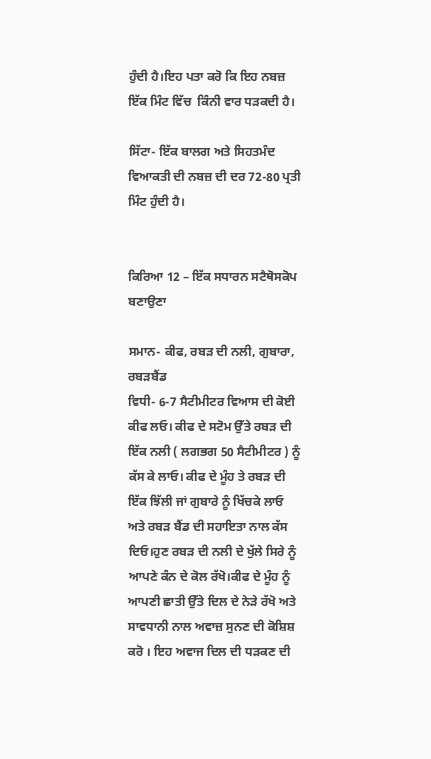ਹੁੰਦੀ ਹੈ।ਇਹ ਪਤਾ ਕਰੋ ਕਿ ਇਹ ਨਬਜ਼ ਇੱਕ ਮਿੰਟ ਵਿੱਚ  ਕਿੰਨੀ ਵਾਰ ਧੜਕਦੀ ਹੈ।

ਸਿੱਟਾ- ਇੱਕ ਬਾਲਗ ਅਤੇ ਸਿਹਤਮੰਦ ਵਿਆਕਤੀ ਦੀ ਨਬਜ਼ ਦੀ ਦਰ 72-80 ਪ੍ਰਤੀ ਮਿੰਟ ਹੁੰਦੀ ਹੈ।


ਕਿਰਿਆ 12 – ਇੱਕ ਸਧਾਰਨ ਸਟੈਥੋਸਕੋਪ ਬਣਾਉਣਾ

ਸਮਾਨ- ਕੀਫ, ਰਬੜ ਦੀ ਨਲੀ, ਗੁਬਾਰਾ, ਰਬੜਬੈਂਡ
ਵਿਧੀ- 6-7 ਸੈਟੀਮੀਟਰ ਵਿਆਸ ਦੀ ਕੋਈ ਕੀਫ ਲਓ। ਕੀਫ ਦੇ ਸਟੋਮ ਉੱਤੇ ਰਬੜ ਦੀ ਇੱਕ ਨਲੀ ( ਲਗਭਗ 50 ਸੈਟੀਮੀਟਰ ) ਨੂੰ ਕੱਸ ਕੇ ਲਾਓ। ਕੀਫ ਦੇ ਮੂੰਹ ਤੇ ਰਬੜ ਦੀ ਇੱਕ ਝਿੱਲੀ ਜਾਂ ਗੁਬਾਰੇ ਨੂੰ ਖਿੱਚਕੇ ਲਾਓ ਅਤੇ ਰਬੜ ਬੈਂਡ ਦੀ ਸਹਾਇਤਾ ਨਾਲ ਕੱਸ ਦਿਓ।ਹੁਣ ਰਬੜ ਦੀ ਨਲੀ ਦੇ ਖੁੱਲੇ ਸਿਰੇ ਨੂੰ ਆਪਣੇ ਕੰਨ ਦੇ ਕੋਲ ਰੱਖੋ।ਕੀਫ ਦੇ ਮੂੰਹ ਨੂੰ ਆਪਣੀ ਛਾਤੀ ਉੱਤੇ ਦਿਲ ਦੇ ਨੇੜੇ ਰੱਖੋ ਅਤੇ ਸਾਵਧਾਨੀ ਨਾਲ ਅਵਾਜ਼ ਸੁਨਣ ਦੀ ਕੋਸ਼ਿਸ਼ ਕਰੋ । ਇਹ ਅਵਾਜ ਦਿਲ ਦੀ ਧੜਕਣ ਦੀ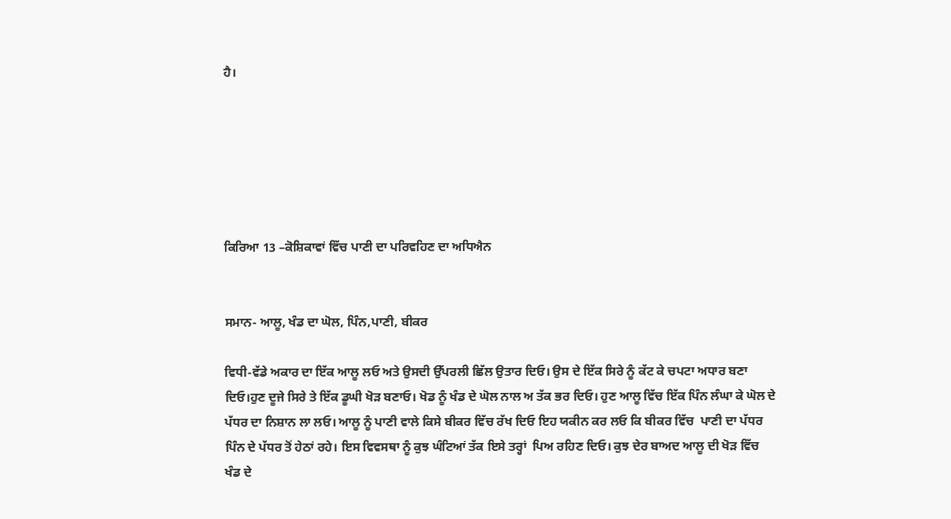ਹੈ।






ਕਿਰਿਆ 13 –ਕੋਸ਼ਿਕਾਵਾਂ ਵਿੱਚ ਪਾਣੀ ਦਾ ਪਰਿਵਹਿਣ ਦਾ ਅਧਿਐਨ


ਸਮਾਨ- ਆਲੂ, ਖੰਡ ਦਾ ਘੋਲ, ਪਿੰਨ,ਪਾਣੀ, ਬੀਕਰ

ਵਿਧੀ-ਵੱਡੇ ਅਕਾਰ ਦਾ ਇੱਕ ਆਲੂ ਲਓ ਅਤੇ ਉਸਦੀ ਉੱਪਰਲੀ ਛਿੱਲ ਉਤਾਰ ਦਿਓ। ਉਸ ਦੇ ਇੱਕ ਸਿਰੇ ਨੂੰ ਕੱਟ ਕੇ ਚਪਟਾ ਅਧਾਰ ਬਣਾ ਦਿਓ।ਹੁਣ ਦੂਜੇ ਸਿਰੇ ਤੇ ਇੱਕ ਡੂਘੀ ਖੋੜ ਬਣਾਓ। ਖੋਡ ਨੂੰ ਖੰਡ ਦੇ ਘੋਲ ਨਾਲ ਅ ਤੱਕ ਭਰ ਦਿਓ। ਹੁਣ ਆਲੂ ਵਿੱਚ ਇੱਕ ਪਿੰਨ ਲੰਘਾ ਕੇ ਘੋਲ ਦੇ ਪੱਧਰ ਦਾ ਨਿਸ਼ਾਨ ਲਾ ਲਓ। ਆਲੂ ਨੂੰ ਪਾਣੀ ਵਾਲੇ ਕਿਸੇ ਬੀਕਰ ਵਿੱਚ ਰੱਖ ਦਿਓ ਇਹ ਯਕੀਨ ਕਰ ਲਓ ਕਿ ਬੀਕਰ ਵਿੱਚ  ਪਾਣੀ ਦਾ ਪੱਧਰ ਪਿੰਨ ਦੇ ਪੱਧਰ ਤੋਂ ਹੇਠਾਂ ਰਹੇ। ਇਸ ਵਿਵਸਥਾ ਨੂੰ ਕੁਝ ਘੰਟਿਆਂ ਤੱਕ ਇਸੇ ਤਰ੍ਹਾਂ  ਪਿਅ ਰਹਿਣ ਦਿਓ। ਕੁਝ ਦੇਰ ਬਾਅਦ ਆਲੂ ਦੀ ਖੋੜ ਵਿੱਚ ਖੰਡ ਦੇ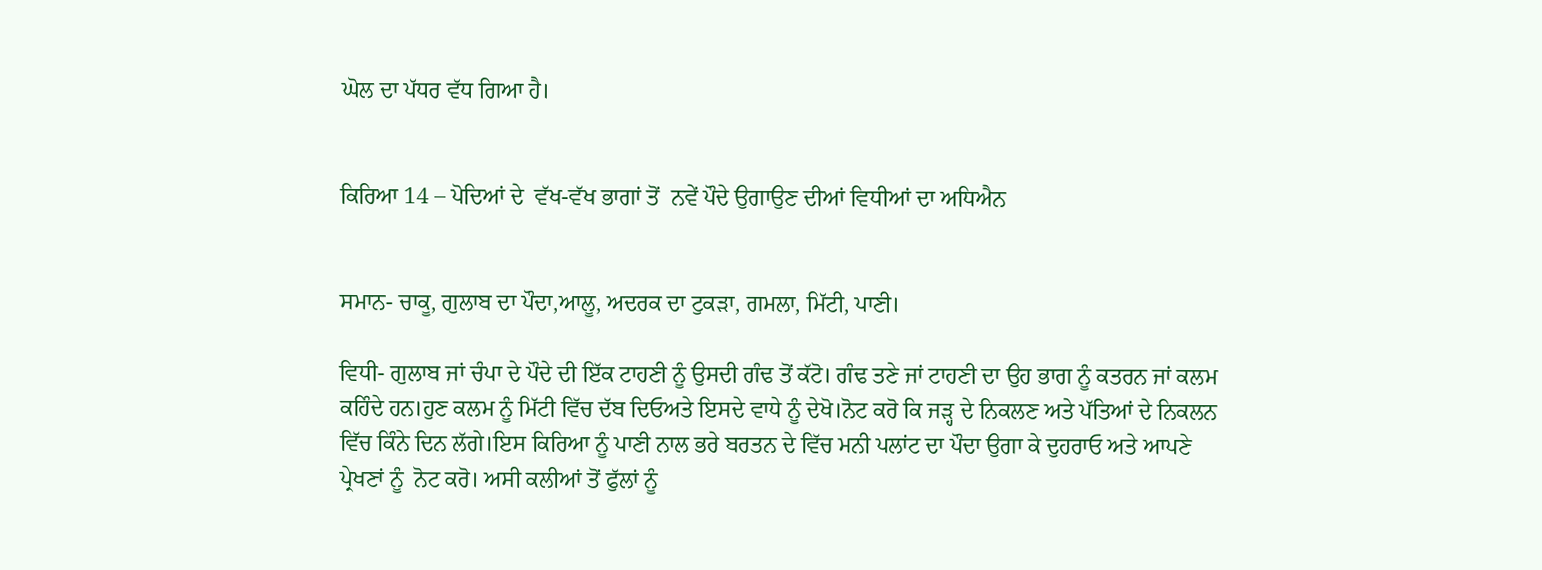ਘੋਲ ਦਾ ਪੱਧਰ ਵੱਧ ਗਿਆ ਹੈ।


ਕਿਰਿਆ 14 – ਪੋਦਿਆਂ ਦੇ  ਵੱਖ-ਵੱਖ ਭਾਗਾਂ ਤੋਂ  ਨਵੇਂ ਪੌਦੇ ਉਗਾਉਣ ਦੀਆਂ ਵਿਧੀਆਂ ਦਾ ਅਧਿਐਨ


ਸਮਾਨ- ਚਾਕੂ, ਗੁਲਾਬ ਦਾ ਪੌਦਾ,ਆਲੂ, ਅਦਰਕ ਦਾ ਟੁਕੜਾ, ਗਮਲਾ, ਮਿੱਟੀ, ਪਾਣੀ।

ਵਿਧੀ- ਗੁਲਾਬ ਜਾਂ ਚੰਪਾ ਦੇ ਪੌਦੇ ਦੀ ਇੱਕ ਟਾਹਣੀ ਨੂੰ ਉਸਦੀ ਗੰਢ ਤੋਂ ਕੱਟੋ। ਗੰਢ ਤਣੇ ਜਾਂ ਟਾਹਣੀ ਦਾ ਉਹ ਭਾਗ ਨੂੰ ਕਤਰਨ ਜਾਂ ਕਲਮ ਕਹਿੰਦੇ ਹਨ।ਹੁਣ ਕਲਮ ਨੂੰ ਮਿੱਟੀ ਵਿੱਚ ਦੱਬ ਦਿਓਅਤੇ ਇਸਦੇ ਵਾਧੇ ਨੂੰ ਦੇਖੋ।ਨੋਟ ਕਰੋ ਕਿ ਜੜ੍ਹ ਦੇ ਨਿਕਲਣ ਅਤੇ ਪੱਤਿਆਂ ਦੇ ਨਿਕਲਨ ਵਿੱਚ ਕਿੰਨੇ ਦਿਨ ਲੱਗੇ।ਇਸ ਕਿਰਿਆ ਨੂੰ ਪਾਣੀ ਨਾਲ ਭਰੇ ਬਰਤਨ ਦੇ ਵਿੱਚ ਮਨੀ ਪਲਾਂਟ ਦਾ ਪੌਦਾ ਉਗਾ ਕੇ ਦੁਹਰਾਓ ਅਤੇ ਆਪਣੇ ਪ੍ਰੇਖਣਾਂ ਨੂੰ  ਨੋਟ ਕਰੋ। ਅਸੀ ਕਲੀਆਂ ਤੋਂ ਫੁੱਲਾਂ ਨੂੰ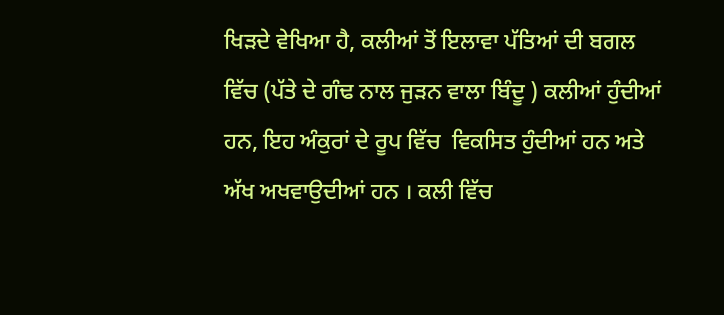ਖਿੜਦੇ ਵੇਖਿਆ ਹੈ, ਕਲੀਆਂ ਤੋਂ ਇਲਾਵਾ ਪੱਤਿਆਂ ਦੀ ਬਗਲ ਵਿੱਚ (ਪੱਤੇ ਦੇ ਗੰਢ ਨਾਲ ਜੁੜਨ ਵਾਲਾ ਬਿੰਦੂ ) ਕਲੀਆਂ ਹੁੰਦੀਆਂ ਹਨ, ਇਹ ਅੰਕੁਰਾਂ ਦੇ ਰੂਪ ਵਿੱਚ  ਵਿਕਸਿਤ ਹੁੰਦੀਆਂ ਹਨ ਅਤੇ ਅੱਖ ਅਖਵਾਉਦੀਆਂ ਹਨ । ਕਲੀ ਵਿੱਚ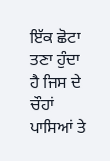ਇੱਕ ਛੋਟਾ ਤਣਾ ਹੁੰਦਾ ਹੈ ਜਿਸ ਦੇ ਚੌਹਾਂ ਪਾਸਿਆਂ ਤੇ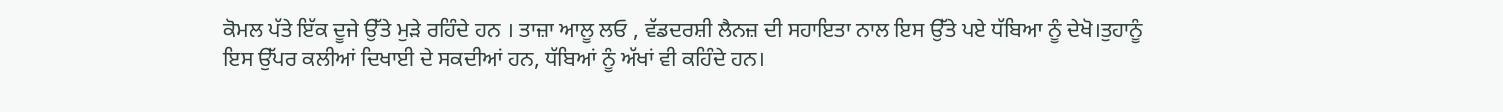ਕੋਮਲ ਪੱਤੇ ਇੱਕ ਦੂਜੇ ਉੱਤੇ ਮੁੜੇ ਰਹਿੰਦੇ ਹਨ । ਤਾਜ਼ਾ ਆਲੂ ਲਓ , ਵੱਡਦਰਸ਼ੀ ਲੈਨਜ਼ ਦੀ ਸਹਾਇਤਾ ਨਾਲ ਇਸ ਉੱਤੇ ਪਏ ਧੱਬਿਆ ਨੂੰ ਦੇਖੋ।ਤੁਹਾਨੂੰ
ਇਸ ਉੱਪਰ ਕਲੀਆਂ ਦਿਖਾਈ ਦੇ ਸਕਦੀਆਂ ਹਨ, ਧੱਬਿਆਂ ਨੂੰ ਅੱਖਾਂ ਵੀ ਕਹਿੰਦੇ ਹਨ।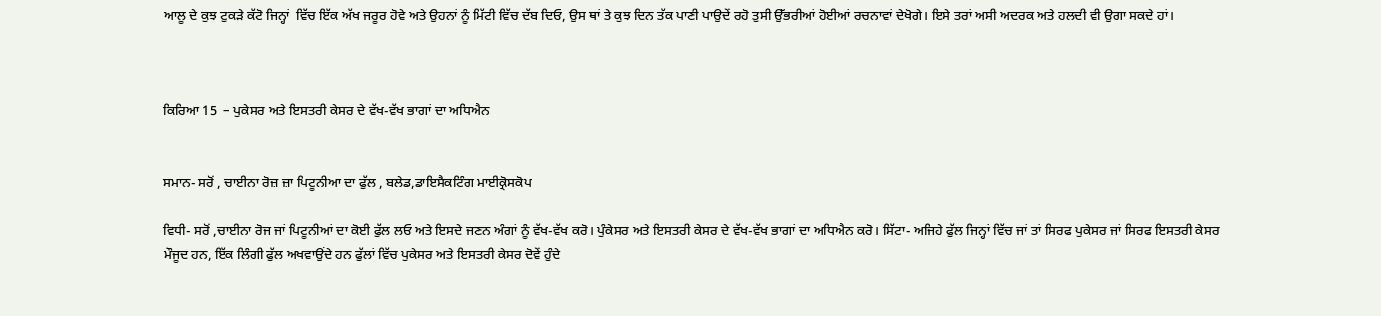ਆਲੂ ਦੇ ਕੁਝ ਟੁਕੜੇ ਕੱਟੋ ਜਿਨ੍ਹਾਂ  ਵਿੱਚ ਇੱਕ ਅੱਖ ਜਰੂਰ ਹੋਵੇ ਅਤੇ ਉਹਨਾਂ ਨੂੰ ਮਿੱਟੀ ਵਿੱਚ ਦੱਬ ਦਿਓ, ਉਸ ਥਾਂ ਤੇ ਕੁਝ ਦਿਨ ਤੱਕ ਪਾਣੀ ਪਾਉਦੇਂ ਰਹੋ ਤੁਸੀ ਉੱਭਰੀਆਂ ਹੋਈਆਂ ਰਚਨਾਵਾਂ ਦੇਖੋਗੇ। ਇਸੇ ਤਰਾਂ ਅਸੀ ਅਦਰਕ ਅਤੇ ਹਲਦੀ ਵੀ ਉਗਾ ਸਕਦੇ ਹਾਂ।



ਕਿਰਿਆ 15  – ਪੁਕੇਸਰ ਅਤੇ ਇਸਤਰੀ ਕੇਸਰ ਦੇ ਵੱਖ-ਵੱਖ ਭਾਗਾਂ ਦਾ ਅਧਿਐਨ


ਸਮਾਨ- ਸਰੋਂ , ਚਾਈਨਾ ਰੋਜ਼ ਜ਼ਾ ਪਿਟੂਨੀਆ ਦਾ ਫੁੱਲ , ਬਲੇਡ,ਡਾਇਸੈਕਟਿੰਗ ਮਾਈਕ੍ਰੋਸਕੋਪ

ਵਿਧੀ- ਸਰੋਂ ,ਚਾਈਨਾ ਰੋਜ ਜਾਂ ਪਿਟੂਨੀਆਂ ਦਾ ਕੋਈ ਫੁੱਲ ਲਓ ਅਤੇ ਇਸਦੇ ਜਣਨ ਅੰਗਾਂ ਨੂੰ ਵੱਖ-ਵੱਖ ਕਰੋ। ਪੁੰਕੇਸਰ ਅਤੇ ਇਸਤਰੀ ਕੇਸਰ ਦੇ ਵੱਖ-ਵੱਖ ਭਾਗਾਂ ਦਾ ਅਧਿਐਨ ਕਰੋ। ਸਿੱਟਾ- ਅਜਿਹੇ ਫੁੱਲ ਜਿਨ੍ਹਾਂ ਵਿੱਚ ਜਾਂ ਤਾਂ ਸਿਰਫ ਪੁਕੇਸਰ ਜਾਂ ਸਿਰਫ ਇਸਤਰੀ ਕੇਸਰ ਮੌਜੂਦ ਹਨ, ਇੱਕ ਲਿੰਗੀ ਫੁੱਲ ਅਖਵਾਉਂਦੇ ਹਨ ਫੁੱਲਾਂ ਵਿੱਚ ਪੁਕੇਸਰ ਅਤੇ ਇਸਤਰੀ ਕੇਸਰ ਦੋਵੇਂ ਹੁੰਦੇ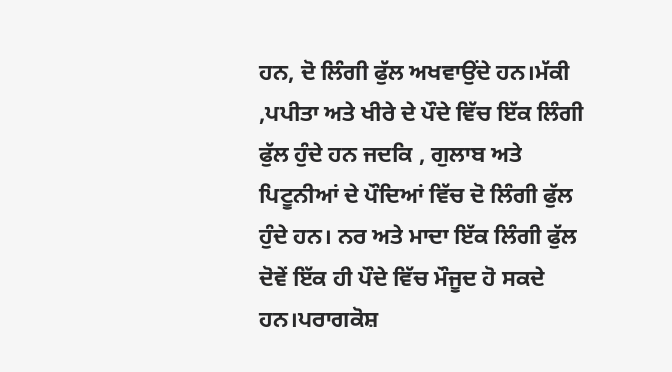ਹਨ, ਦੋ ਲਿੰਗੀ ਫੁੱਲ ਅਖਵਾਉਂਦੇ ਹਨ।ਮੱਕੀ ,ਪਪੀਤਾ ਅਤੇ ਖੀਰੇ ਦੇ ਪੌਦੇ ਵਿੱਚ ਇੱਕ ਲਿੰਗੀ ਫੁੱਲ ਹੁੰਦੇ ਹਨ ਜਦਕਿ , ਗੁਲਾਬ ਅਤੇ ਪਿਟੂਨੀਆਂ ਦੇ ਪੌਦਿਆਂ ਵਿੱਚ ਦੋ ਲਿੰਗੀ ਫੁੱਲ ਹੁੰਦੇ ਹਨ। ਨਰ ਅਤੇ ਮਾਦਾ ਇੱਕ ਲਿੰਗੀ ਫੁੱਲ ਦੋਵੇਂ ਇੱਕ ਹੀ ਪੌਦੇ ਵਿੱਚ ਮੌਜੂਦ ਹੋ ਸਕਦੇ ਹਨ।ਪਰਾਗਕੋਸ਼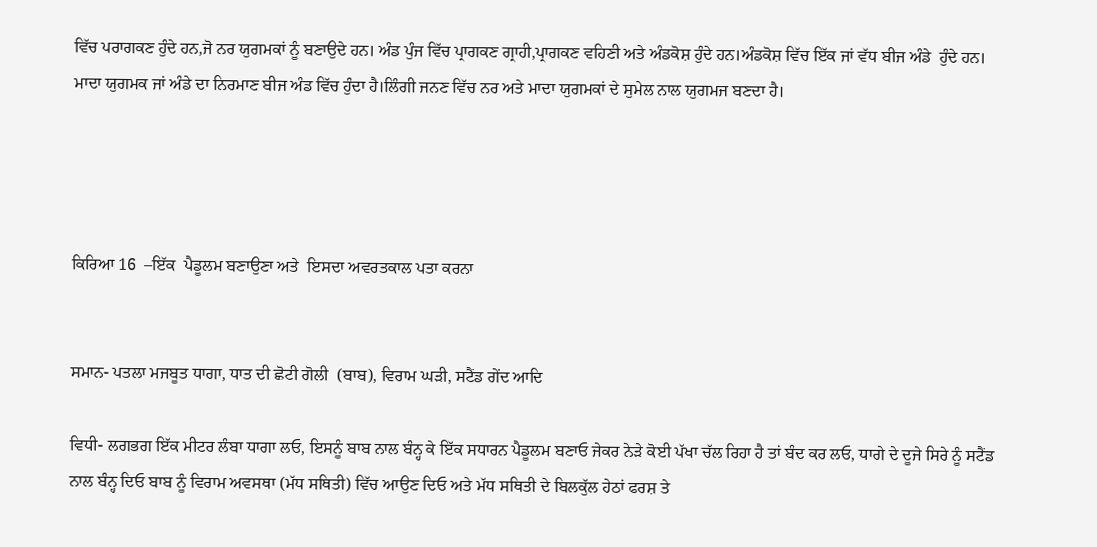ਵਿੱਚ ਪਰਾਗਕਣ ਹੁੰਦੇ ਹਨ,ਜੋ ਨਰ ਯੁਗਮਕਾਂ ਨੂੰ ਬਣਾਉਦੇ ਹਨ। ਅੰਡ ਪੁੰਜ ਵਿੱਚ ਪ੍ਰਾਗਕਣ ਗ੍ਰਾਹੀ,ਪ੍ਰਾਗਕਣ ਵਹਿਣੀ ਅਤੇ ਅੰਡਕੋਸ਼ ਹੁੰਦੇ ਹਨ।ਅੰਡਕੋਸ਼ ਵਿੱਚ ਇੱਕ ਜਾਂ ਵੱਧ ਬੀਜ ਅੰਡੇ  ਹੁੰਦੇ ਹਨ। ਮਾਦਾ ਯੁਗਮਕ ਜਾਂ ਅੰਡੇ ਦਾ ਨਿਰਮਾਣ ਬੀਜ ਅੰਡ ਵਿੱਚ ਹੁੰਦਾ ਹੈ।ਲਿੰਗੀ ਜਨਣ ਵਿੱਚ ਨਰ ਅਤੇ ਮਾਦਾ ਯੁਗਮਕਾਂ ਦੇ ਸੁਮੇਲ ਨਾਲ ਯੁਗਮਜ ਬਣਦਾ ਹੈ।




ਕਿਰਿਆ 16  –ਇੱਕ  ਪੈਡੂਲਮ ਬਣਾਉਣਾ ਅਤੇ  ਇਸਦਾ ਅਵਰਤਕਾਲ ਪਤਾ ਕਰਨਾ


ਸਮਾਨ- ਪਤਲਾ ਮਜਬੂਤ ਧਾਗਾ, ਧਾਤ ਦੀ ਛੋਟੀ ਗੋਲੀ  (ਬਾਬ), ਵਿਰਾਮ ਘੜੀ, ਸਟੈਂਡ ਗੇਂਦ ਆਦਿ

ਵਿਧੀ- ਲਗਭਗ ਇੱਕ ਮੀਟਰ ਲੰਬਾ ਧਾਗਾ ਲਓ, ਇਸਨੂੰ ਬਾਬ ਨਾਲ ਬੰਨ੍ਹ ਕੇ ਇੱਕ ਸਧਾਰਨ ਪੈਡੂਲਮ ਬਣਾਓ ਜੇਕਰ ਨੇੜੇ ਕੋਈ ਪੱਖਾ ਚੱਲ ਰਿਹਾ ਹੈ ਤਾਂ ਬੰਦ ਕਰ ਲਓ, ਧਾਗੇ ਦੇ ਦੂਜੇ ਸਿਰੇ ਨੂੰ ਸਟੈਂਡ ਨਾਲ ਬੰਨ੍ਹ ਦਿਓ ਬਾਬ ਨੂੰ ਵਿਰਾਮ ਅਵਸਥਾ (ਮੱਧ ਸਥਿਤੀ) ਵਿੱਚ ਆਉਣ ਦਿਓ ਅਤੇ ਮੱਧ ਸਥਿਤੀ ਦੇ ਬਿਲਕੁੱਲ ਹੇਠਾਂ ਫਰਸ਼ ਤੇ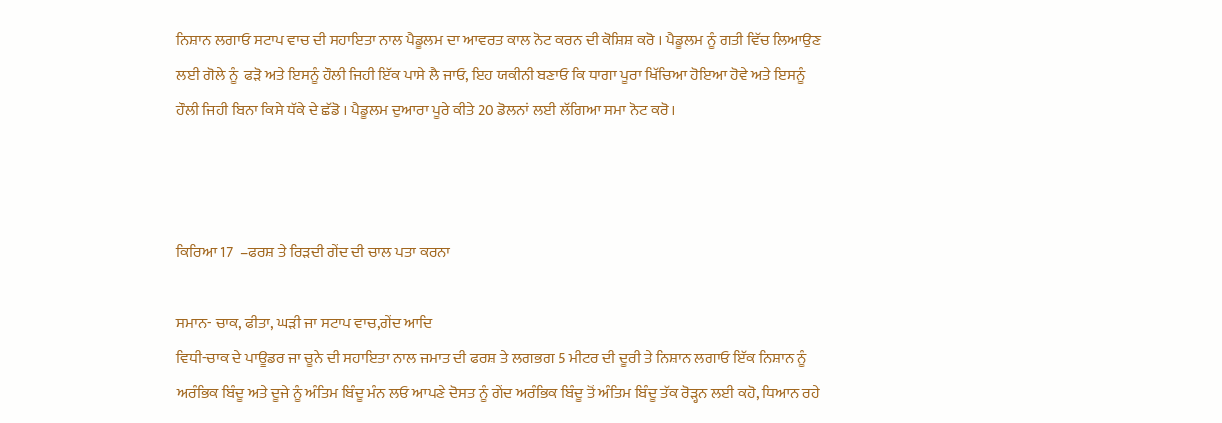ਨਿਸ਼ਾਨ ਲਗਾਓ ਸਟਾਪ ਵਾਚ ਦੀ ਸਹਾਇਤਾ ਨਾਲ ਪੈਡੂਲਮ ਦਾ ਆਵਰਤ ਕਾਲ ਨੋਟ ਕਰਨ ਦੀ ਕੋਸ਼ਿਸ਼ ਕਰੋ । ਪੈਡੂਲਮ ਨੂੰ ਗਤੀ ਵਿੱਚ ਲਿਆਉਣ ਲਈ ਗੋਲੇ ਨੂੰ  ਫੜੋ ਅਤੇ ਇਸਨੂੰ ਹੌਲੀ ਜਿਹੀ ਇੱਕ ਪਾਸੇ ਲੈ ਜਾਓ, ਇਹ ਯਕੀਨੀ ਬਣਾਓ ਕਿ ਧਾਗਾ ਪੂਰਾ ਖਿੱਚਿਆ ਹੋਇਆ ਹੋਵੇ ਅਤੇ ਇਸਨੂੰ ਹੌਲੀ ਜਿਹੀ ਬਿਨਾ ਕਿਸੇ ਧੱਕੇ ਦੇ ਛੱਡੋ । ਪੈਡੂਲਮ ਦੁਆਰਾ ਪੂਰੇ ਕੀਤੇ 20 ਡੋਲਨਾਂ ਲਈ ਲੱਗਿਆ ਸਮਾ ਨੋਟ ਕਰੋ।



ਕਿਰਿਆ 17  –ਫਰਸ਼ ਤੇ ਰਿੜਦੀ ਗੇਂਦ ਦੀ ਚਾਲ ਪਤਾ ਕਰਨਾ

ਸਮਾਨ- ਚਾਕ, ਫੀਤਾ, ਘੜੀ ਜਾ ਸਟਾਪ ਵਾਚ,ਗੇਂਦ ਆਦਿ
ਵਿਧੀ-ਚਾਕ ਦੇ ਪਾਊਡਰ ਜਾ ਚੂਨੇ ਦੀ ਸਹਾਇਤਾ ਨਾਲ ਜਮਾਤ ਦੀ ਫਰਸ਼ ਤੇ ਲਗਭਗ 5 ਮੀਟਰ ਦੀ ਦੂਰੀ ਤੇ ਨਿਸ਼ਾਨ ਲਗਾਓ ਇੱਕ ਨਿਸ਼ਾਨ ਨੂੰ ਅਰੰਭਿਕ ਬਿੰਦੂ ਅਤੇ ਦੂਜੇ ਨੂੰ ਅੰਤਿਮ ਬਿੰਦੂ ਮੰਨ ਲਓ ਆਪਣੇ ਦੋਸਤ ਨੂੰ ਗੇਂਦ ਅਰੰਭਿਕ ਬਿੰਦੂ ਤੋਂ ਅੰਤਿਮ ਬਿੰਦੂ ਤੱਕ ਰੋੜ੍ਹਨ ਲਈ ਕਹੋ, ਧਿਆਨ ਰਹੇ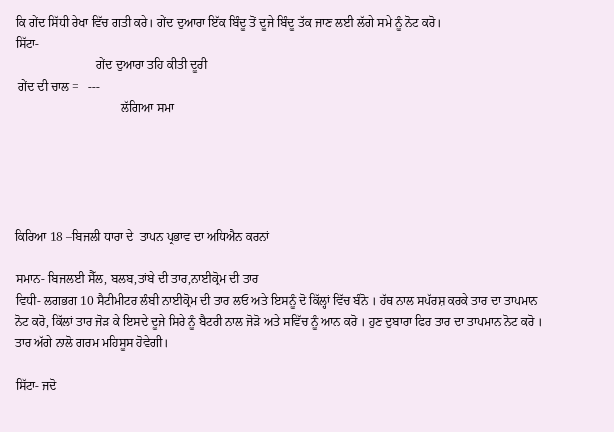ਕਿ ਗੇਂਦ ਸਿੱਧੀ ਰੇਖਾ ਵਿੱਚ ਗਤੀ ਕਰੇ। ਗੇਂਦ ਦੁਆਰਾ ਇੱਕ ਬਿੰਦੂ ਤੋਂ ਦੂਜੇ ਬਿੰਦੂ ਤੱਕ ਜਾਣ ਲਈ ਲੱਗੇ ਸਮੇ ਨੂੰ ਨੋਟ ਕਰੋ।
ਸਿੱਟਾ-
                          ਗੇਂਦ ਦੁਆਰਾ ਤਹਿ ਕੀਤੀ ਦੂਰੀ
 ਗੇਂਦ ਦੀ ਚਾਲ =   ---
                                  ਲੱਗਿਆ ਸਮਾ





ਕਿਰਿਆ 18 –ਬਿਜਲੀ ਧਾਰਾ ਦੇ  ਤਾਪਨ ਪ੍ਰਭਾਵ ਦਾ ਅਧਿਐਨ ਕਰਨਾਂ

ਸਮਾਨ- ਬਿਜਲਈ ਸੈੱਲ, ਬਲਬ,ਤਾਂਬੇ ਦੀ ਤਾਰ,ਨਾਈਕ੍ਰੋਮ ਦੀ ਤਾਰ
ਵਿਧੀ- ਲਗਭਗ 10 ਸੈਟੀਮੀਟਰ ਲੰਬੀ ਨਾਈਕ੍ਰੋਮ ਦੀ ਤਾਰ ਲਓ ਅਤੇ ਇਸਨੂੰ ਦੋ ਕਿੱਲ੍ਹਾਂ ਵਿੱਚ ਬੰਨੋ । ਹੱਥ ਨਾਲ ਸਪੱਰਸ਼ ਕਰਕੇ ਤਾਰ ਦਾ ਤਾਪਮਾਨ ਨੋਟ ਕਰੋ, ਕਿੱਲਾਂ ਤਾਰ ਜੋੜ ਕੇ ਇਸਦੇ ਦੂਜੇ ਸਿਰੇ ਨੂੰ ਬੈਟਰੀ ਨਾਲ ਜੋੜੋ ਅਤੇ ਸਵਿੱਚ ਨੂੰ ਆਨ ਕਰੋ । ਹੁਣ ਦੁਬਾਰਾ ਫਿਰ ਤਾਰ ਦਾ ਤਾਪਮਾਨ ਨੋਟ ਕਰੋ । ਤਾਰ ਅੱਗੇ ਨਾਲੋ ਗਰਮ ਮਹਿਸੂਸ ਹੋਵੇਗੀ।

ਸਿੱਟਾ- ਜਦੋ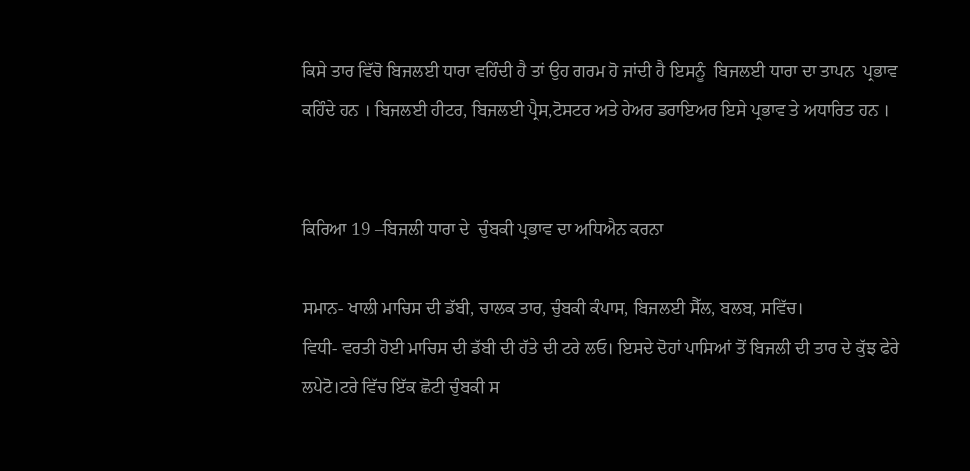ਕਿਸੇ ਤਾਰ ਵਿੱਚੋ ਬਿਜਲਈ ਧਾਰਾ ਵਹਿੰਦੀ ਹੈ ਤਾਂ ਉਹ ਗਰਮ ਹੋ ਜਾਂਦੀ ਹੈ ਇਸਨੂੰ  ਬਿਜਲਈ ਧਾਰਾ ਦਾ ਤਾਪਨ  ਪ੍ਰਭਾਵ ਕਹਿੰਦੇ ਹਨ । ਬਿਜਲਈ ਹੀਟਰ, ਬਿਜਲਈ ਪ੍ਰੈਸ,ਟੋਸਟਰ ਅਤੇ ਹੇਅਰ ਡਰਾਇਅਰ ਇਸੇ ਪ੍ਰਭਾਵ ਤੇ ਅਧਾਰਿਤ ਹਨ ।


ਕਿਰਿਆ 19 –ਬਿਜਲੀ ਧਾਰਾ ਦੇ  ਚੁੰਬਕੀ ਪ੍ਰਭਾਵ ਦਾ ਅਧਿਐਨ ਕਰਨਾ

ਸਮਾਨ- ਖਾਲੀ ਮਾਚਿਸ ਦੀ ਡੱਬੀ, ਚਾਲਕ ਤਾਰ, ਚੁੰਬਕੀ ਕੰਪਾਸ, ਬਿਜਲਈ ਸੈੱਲ, ਬਲਬ, ਸਵਿੱਚ।
ਵਿਧੀ- ਵਰਤੀ ਹੋਈ ਮਾਚਿਸ ਦੀ ਡੱਬੀ ਦੀ ਹੱਤੇ ਦੀ ਟਰੇ ਲਓ। ਇਸਦੇ ਦੋਹਾਂ ਪਾਸਿਆਂ ਤੋਂ ਬਿਜਲੀ ਦੀ ਤਾਰ ਦੇ ਕੁੱਝ ਫੇਰੇ ਲਪੇਟੋ।ਟਰੇ ਵਿੱਚ ਇੱਕ ਛੋਟੀ ਚੁੰਬਕੀ ਸ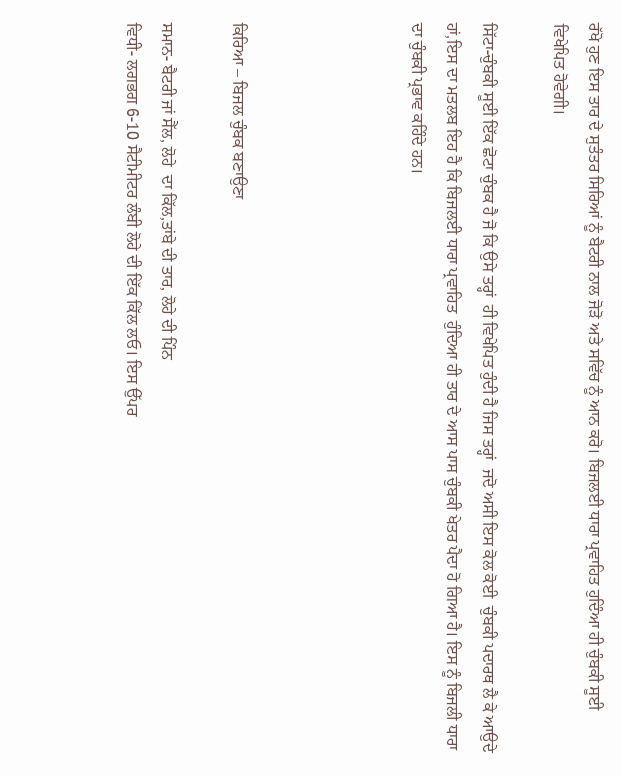ਰੱਖੋ ਹੁਣ ਇਸ ਤਾਰ ਦੇ ਸੁਤੰਤਰ ਸਿਰਿਆਂ ਨੂੰ ਬੈਟਰੀ ਨਾਲ ਜੋੜੋ ਅਤੇ ਸਵਿੱਚ ਨੂੰ ਆਨ ਕਰੋ। ਬਿਜਲਈ ਧਾਰਾ ਪ੍ਰਵਾਹਿਤ ਹੁਦਿੰਆ ਹੀ ਚੁੰਬਕੀ ਸੂਈ ਵਿਖੇਪਿਤ ਹੋਵੇਗੀ।

ਸਿੱਟਾ-ਚੁੰਬਕੀ ਸੂਈ ਇੱਕ ਛੋਟਾ ਚੁੰਬਕ ਹੈ ਜੋ ਕਿ ਉਸੇ ਤਰ੍ਹਾਂ  ਹੀ ਵਿਖੇਪਿਤ ਹੁੰਦੀ ਹੈ ਜਿਸ ਤਰ੍ਹਾਂ  ਜਦੋ ਅਸੀ ਇਸ ਕੋਲ ਕੋਈ  ਚੁੰਬਕੀ ਪਦਾਰਥ ਲੈ ਕੇ ਆਉਦੇ ਹਾਂ,ਇਸ ਦਾ ਮਤਲਬ ਇਹ ਹੈ ਕਿ ਬਿਜਲਈ ਧਾਰਾ ਪ੍ਰਵਾਹਿਤ  ਹੁੰਦਿਆ ਹੀ ਤਾਰ ਦੇ ਆਸ ਪਾਸ ਚੁੰਬਕੀ ਖੇਤਰ ਪੈਦਾ ਹੋ ਗਿਆ ਹੈ। ਇਸ ਨੂੰ ਬਿਜਲੀ ਧਾਰਾ ਦਾ ਚੁੰਬਕੀ ਪ੍ਰਭਾਵ ਕਹਿੰਦੇ ਹਨ।




ਕਿਰਿਆ – ਬਿਜਲ ਚੁੰਬਕ ਬਣਾਉਣਾ

ਸਮਾਨ- ਬੈਟਰੀ ਜਾਂ ਸੈੱਲ, ਲੋਹੇ  ਦਾ ਕਿੱਲ,ਤਾਂਬੇ ਦੀ ਤਾਰ, ਲੋਹੇ ਦੀ ਪਿੰਨ
ਵਿਧੀ- ਲਗਭਗ 6-10 ਸੈਟੀਮੀਟਰ ਲੰਬੀ ਲੋਹੇ ਦੀ ਇੱਕ ਕਿੱਲ ਲਓ। ਇਸ ਉੱਪਰ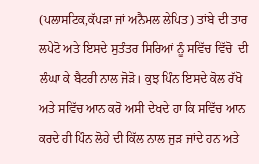(ਪਲਾਸਟਿਕ,ਕੱਪੜਾ ਜਾਂ ਅਨੈਮਲ ਲੇਪਿਤ) ਤਾਂਬੇ ਦੀ ਤਾਰ ਲਪੇਟੋ ਅਤੇ ਇਸਦੇ ਸੁਤੰਤਰ ਸਿਰਿਆਂ ਨੂੰ ਸਵਿੱਚ ਵਿੱਚੋ  ਦੀ ਲੰਘਾ ਕੇ ਬੈਟਰੀ ਨਾਲ ਜੋੜੋ। ਕੁਝ ਪਿੰਨ ਇਸਦੇ ਕੋਲ ਰੱਖੋ ਅਤੇ ਸਵਿੱਚ ਆਨ ਕਰੋ ਅਸੀ ਦੇਖਦੇ ਹਾ ਕਿ ਸਵਿੱਚ ਆਨ ਕਰਦੇ ਹੀ ਪਿੰਨ ਲੋਹੇ ਦੀ ਕਿੱਲ ਨਾਲ ਜੁੜ ਜਾਂਦੇ ਹਨ ਅਤੇ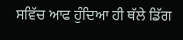ਸਵਿੱਚ ਆਫ ਹੁੰਦਿਆ ਹੀ ਥੱਲੇ ਡਿੱਗ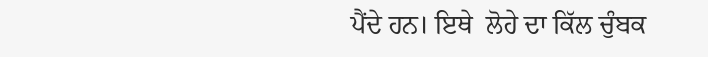ਪੈਂਦੇ ਹਨ। ਇਥੇ  ਲੋਹੇ ਦਾ ਕਿੱਲ ਚੁੰਬਕ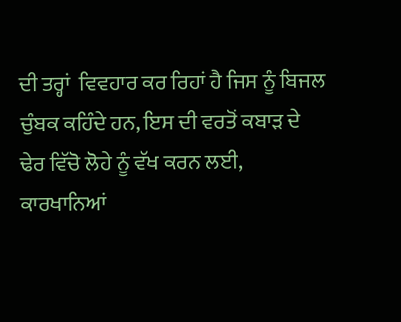ਦੀ ਤਰ੍ਹਾਂ  ਵਿਵਹਾਰ ਕਰ ਰਿਹਾਂ ਹੈ ਜਿਸ ਨੂੰ ਬਿਜਲ ਚੁੰਬਕ ਕਹਿੰਦੇ ਹਨ, ਇਸ ਦੀ ਵਰਤੋਂ ਕਬਾੜ ਦੇ ਢੇਰ ਵਿੱਚੋ ਲੋਹੇ ਨੂੰ ਵੱਖ ਕਰਨ ਲਈ, ਕਾਰਖਾਨਿਆਂ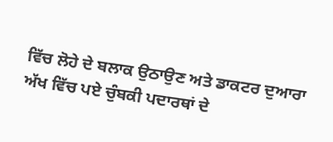ਵਿੱਚ ਲੋਹੇ ਦੇ ਬਲਾਕ ਉਠਾਉਣ ਅਤੇ ਡਾਕਟਰ ਦੁਆਰਾ ਅੱਖ ਵਿੱਚ ਪਏ ਚੁੰਬਕੀ ਪਦਾਰਥਾਂ ਦੇ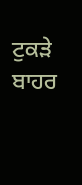ਟੁਕੜੇ ਬਾਹਰ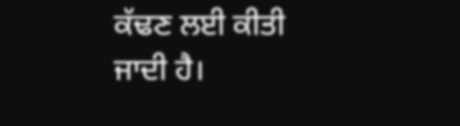ਕੱਢਣ ਲਈ ਕੀਤੀ ਜਾਦੀ ਹੈ।